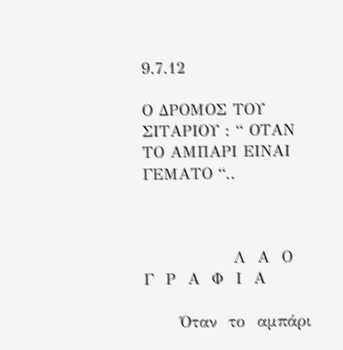9.7.12

Ο ΔΡΟΜΟΣ ΤΟΥ ΣΙΤΑΡΙΟΥ : “ ΟΤΑΝ ΤΟ ΑΜΠΑΡΙ ΕΙΝΑΙ ΓΕΜΑΤΟ “..



               Λ  Α  Ο  Γ  Ρ  Α  Φ  Ι  Α

      Όταν  το  αμπάρι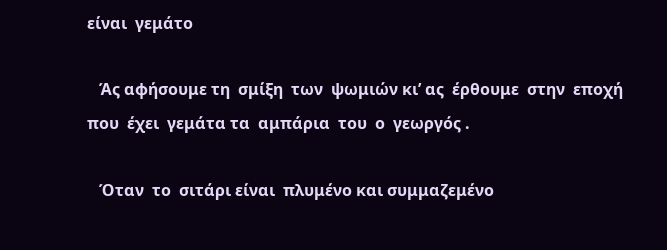είναι  γεμάτο

   Άς αφήσουμε τη  σμίξη  των  ψωμιών κι’ ας  έρθουμε  στην  εποχή που  έχει  γεμάτα τα  αμπάρια  του  ο  γεωργός .

   Όταν  το  σιτάρι είναι  πλυμένο και συμμαζεμένο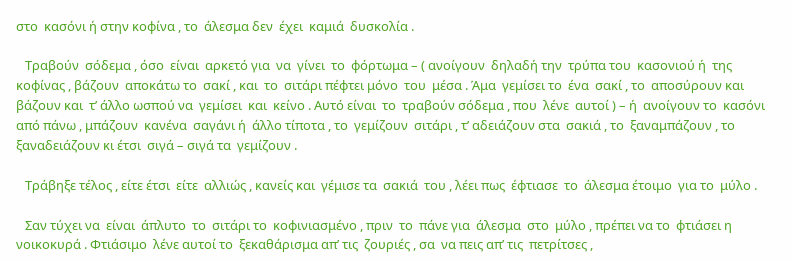στο  κασόνι ή στην κοφίνα , το  άλεσμα δεν  έχει  καμιά  δυσκολία .

   Τραβούν  σόδεμα , όσο  είναι  αρκετό για  να  γίνει  το  φόρτωμα – ( ανοίγουν  δηλαδή την  τρύπα του  κασονιού ή  της  κοφίνας , βάζουν  αποκάτω το  σακί , και  το  σιτάρι πέφτει μόνο  του  μέσα . Άμα  γεμίσει το  ένα  σακί , το  αποσύρουν και  βάζουν και  τ’ άλλο ωσπού να  γεμίσει  και  κείνο . Αυτό είναι  το  τραβούν σόδεμα , που  λένε  αυτοί ) – ή  ανοίγουν το  κασόνι από πάνω , μπάζουν  κανένα  σαγάνι ή  άλλο τίποτα , το  γεμίζουν  σιτάρι , τ’ αδειάζουν στα  σακιά , το  ξαναμπάζουν , το  ξαναδειάζουν κι έτσι  σιγά – σιγά τα  γεμίζουν .

   Τράβηξε τέλος , είτε έτσι  είτε  αλλιώς , κανείς και  γέμισε τα  σακιά  του , λέει πως  έφτιασε  το  άλεσμα έτοιμο  για το  μύλο .

   Σαν τύχει να  είναι  άπλυτο  το  σιτάρι το  κοφινιασμένο , πριν  το  πάνε για  άλεσμα  στο  μύλο , πρέπει να το  φτιάσει η  νοικοκυρά . Φτιάσιμο  λένε αυτοί το  ξεκαθάρισμα απ’ τις  ζουριές , σα  να πεις απ’ τις  πετρίτσες ,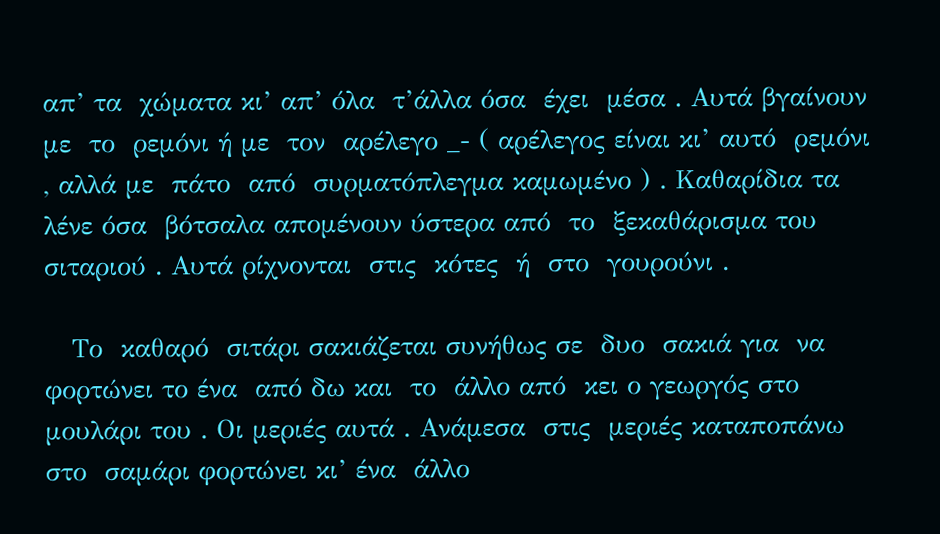απ’ τα  χώματα κι’ απ’ όλα  τ’άλλα όσα  έχει  μέσα . Αυτά βγαίνουν  με  το  ρεμόνι ή με  τον  αρέλεγο _- ( αρέλεγος είναι κι’ αυτό  ρεμόνι , αλλά με  πάτο  από  συρματόπλεγμα καμωμένο ) . Καθαρίδια τα  λένε όσα  βότσαλα απομένουν ύστερα από  το  ξεκαθάρισμα του  σιταριού . Αυτά ρίχνονται  στις  κότες  ή  στο  γουρούνι .

   Το  καθαρό  σιτάρι σακιάζεται συνήθως σε  δυο  σακιά για  να  φορτώνει το ένα  από δω και  το  άλλο από  κει ο γεωργός στο  μουλάρι του . Οι μεριές αυτά . Ανάμεσα  στις  μεριές καταποπάνω στο  σαμάρι φορτώνει κι’ ένα  άλλο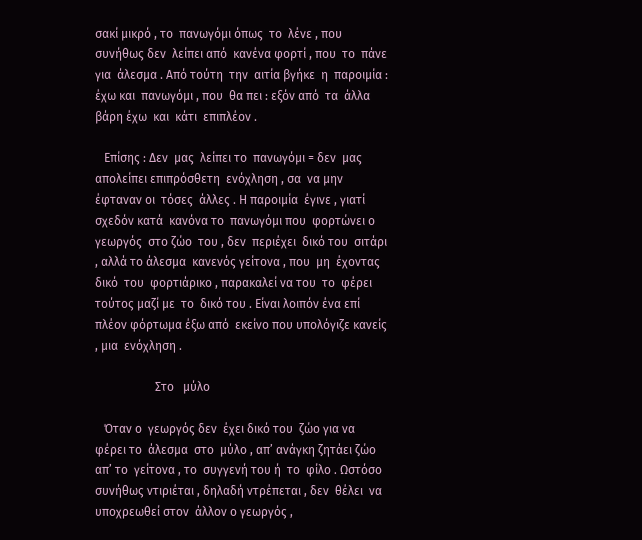σακί μικρό , το  πανωγόμι όπως  το  λένε , που  συνήθως δεν  λείπει από  κανένα φορτί , που  το  πάνε  για  άλεσμα . Από τούτη  την  αιτία βγήκε  η  παροιμία : έχω και  πανωγόμι , που  θα πει : εξόν από  τα  άλλα  βάρη έχω  και  κάτι  επιπλέον .

   Επίσης : Δεν  μας  λείπει το  πανωγόμι = δεν  μας  απολείπει επιπρόσθετη  ενόχληση , σα  να μην  έφταναν οι  τόσες  άλλες . Η παροιμία  έγινε , γιατί  σχεδόν κατά  κανόνα το  πανωγόμι που  φορτώνει ο  γεωργός  στο ζώο  του , δεν  περιέχει  δικό του  σιτάρι , αλλά το άλεσμα  κανενός γείτονα , που  μη  έχοντας δικό  του  φορτιάρικο , παρακαλεί να του  το  φέρει τούτος μαζί με  το  δικό του . Είναι λοιπόν ένα επί πλέον φόρτωμα έξω από  εκείνο που υπολόγιζε κανείς , μια  ενόχληση .

                    Στο   μύλο

   Όταν ο  γεωργός δεν  έχει δικό του  ζώο για να φέρει το  άλεσμα  στο  μύλο , απ’ ανάγκη ζητάει ζώο απ’ το  γείτονα , το  συγγενή του ή  το  φίλο . Ωστόσο συνήθως ντιριέται , δηλαδή ντρέπεται , δεν  θέλει  να  υποχρεωθεί στον  άλλον ο γεωργός ,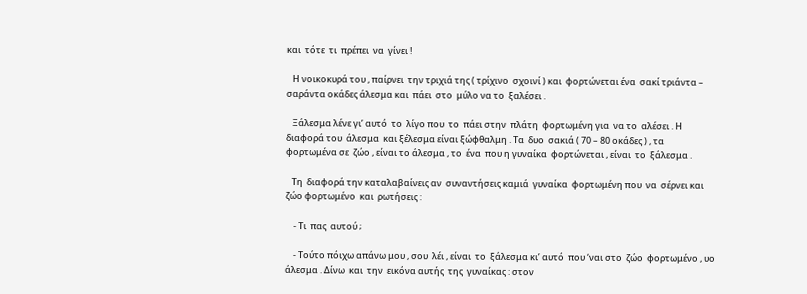και  τότε  τι  πρέπει  να  γίνει !

   Η νοικοκυρά του , παίρνει  την τριχιά της ( τρίχινο  σχοινί ) και  φορτώνεται ένα  σακί τριάντα – σαράντα οκάδες άλεσμα και  πάει  στο  μύλο να το  ξαλέσει .

   Ξάλεσμα λένε γι’ αυτό  το  λίγο που  το  πάει στην  πλάτη  φορτωμένη για  να το  αλέσει . Η διαφορά του  άλεσμα  και ξέλεσμα είναι ξώφθαλμη . Τα  δυο  σακιά ( 70 – 80 οκάδες ) , τα  φορτωμένα σε  ζώο , είναι το άλεσμα , το  ένα  που η γυναίκα  φορτώνεται , είναι  το  ξάλεσμα .

   Τη  διαφορά την καταλαβαίνεις αν  συναντήσεις καμιά  γυναίκα  φορτωμένη που  να  σέρνει και  ζώο φορτωμένο  και  ρωτήσεις :

    - Τι  πας  αυτού ;

    - Τούτο πόιχω απάνω μου , σου  λέι , είναι  το  ξάλεσμα κι’ αυτό  που ‘ναι στο  ζώο  φορτωμένο , υο άλεσμα . Δίνω  και  την  εικόνα αυτής  της  γυναίκας : στον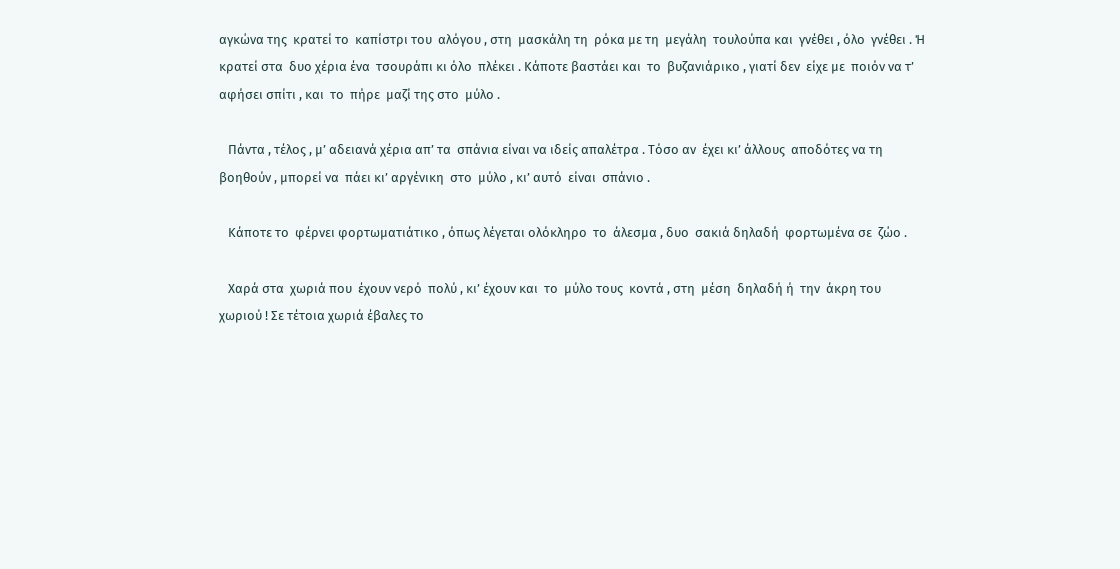αγκώνα της  κρατεί το  καπίστρι του  αλόγου , στη  μασκάλη τη  ρόκα με τη  μεγάλη  τουλούπα και  γνέθει , όλο  γνέθει . Ή κρατεί στα  δυο χέρια ένα  τσουράπι κι όλο  πλέκει . Κάποτε βαστάει και  το  βυζανιάρικο , γιατί δεν  είχε με  ποιόν να τ’ αφήσει σπίτι , και  το  πήρε  μαζί της στο  μύλο .

   Πάντα , τέλος , μ’ αδειανά χέρια απ’ τα  σπάνια είναι να ιδείς απαλέτρα . Τόσο αν  έχει κι’ άλλους  αποδότες να τη  βοηθούν , μπορεί να  πάει κι’ αργένικη  στο  μύλο , κι’ αυτό  είναι  σπάνιο .

   Κάποτε το  φέρνει φορτωματιάτικο , όπως λέγεται ολόκληρο  το  άλεσμα , δυο  σακιά δηλαδή  φορτωμένα σε  ζώο .

   Χαρά στα  χωριά που  έχουν νερό  πολύ , κι’ έχουν και  το  μύλο τους  κοντά , στη  μέση  δηλαδή ή  την  άκρη του  χωριού ! Σε τέτοια χωριά έβαλες το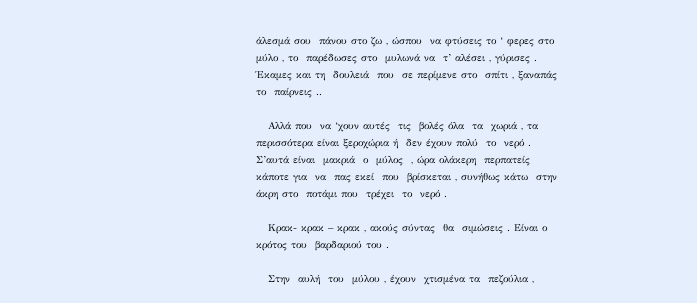άλεσμά σου  πάνου στο ζω , ώσπου  να φτύσεις το ‘ φερες στο  μύλο , το  παρέδωσες στο  μυλωνά να  τ’ αλέσει , γύρισες . Έκαμες και τη  δουλειά  που  σε περίμενε στο  σπίτι , ξαναπάς  το  παίρνεις ..

   Αλλά που  να ‘χουν αυτές  τις  βολές όλα  τα  χωριά , τα  περισσότερα είναι ξεροχώρια ή  δεν έχουν πολύ  το  νερό . Σ’αυτά είναι  μακριά  ο  μύλος  , ώρα ολάκερη  περπατείς  κάποτε για  να  πας εκεί  που  βρίσκεται , συνήθως κάτω  στην  άκρη στο  ποτάμι που  τρέχει  το  νερό .

   Κρακ- κρακ – κρακ , ακούς σύντας  θα  σιμώσεις . Είναι ο  κρότος του  βαρδαριού του .

   Στην  αυλή  του  μύλου , έχουν  χτισμένα τα  πεζούλια ,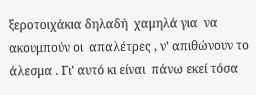ξεροτοιχάκια δηλαδή  χαμηλά για  να  ακουμπούν οι  απαλέτρες , ν’ απιθώνουν το  άλεσμα . Γι’ αυτό κι είναι  πάνω εκεί τόσα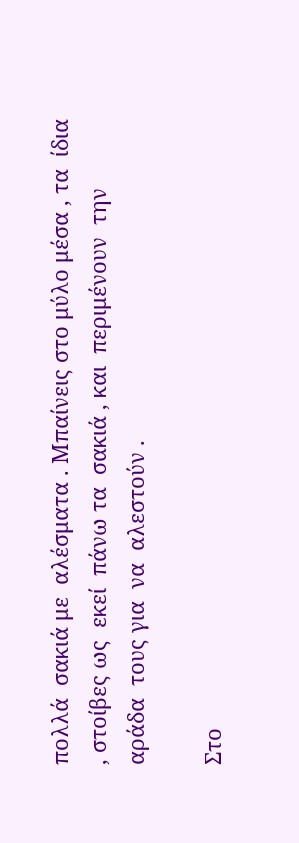πολλά  σακιά με  αλέσματα . Μπαίνεις στο μύλο μέσα , τα  ίδια , στοίβες ως  εκεί  πάνω τα  σακιά , και  περιμένουν  την αράδα  τους για  να  αλεστούν .

Στο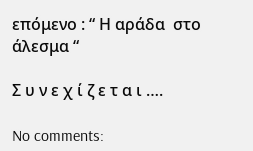επόμενο : “ Η αράδα  στο  άλεσμα “

Σ υ ν ε χ ί ζ ε τ α ι ….

No comments: